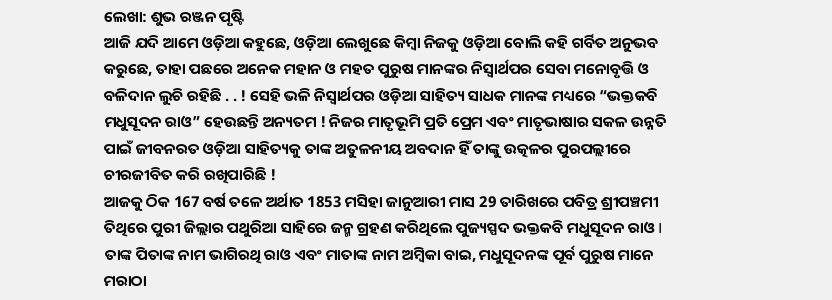ଲେଖା: ଶୁଭ ରଞ୍ଜନ ପୃଷ୍ଟି
ଆଜି ଯଦି ଆମେ ଓଡ଼ିଆ କହୁଛେ, ଓଡ଼ିଆ ଲେଖୁଛେ କିମ୍ବା ନିଜକୁ ଓଡ଼ିଆ ବୋଲି କହି ଗର୍ବିତ ଅନୁଭବ କରୁଛେ, ତାହା ପଛରେ ଅନେକ ମହାନ ଓ ମହତ ପୁରୁଷ ମାନଙ୍କର ନିସ୍ଵାର୍ଥପର ସେବା ମନୋବୃତ୍ତି ଓ ବଳିଦାନ ଲୁଚି ରହିଛି . . ! ସେହି ଭଳି ନିସ୍ଵାର୍ଥପର ଓଡ଼ିଆ ସାହିତ୍ୟ ସାଧକ ମାନଙ୍କ ମଧ୍ୟରେ “ଭକ୍ତକବି ମଧୁସୂଦନ ରାଓ” ହେଉଛନ୍ତି ଅନ୍ୟତମ ! ନିଜର ମାତୃଭୂମି ପ୍ରତି ପ୍ରେମ ଏବଂ ମାତୃଭାଷାର ସକଳ ଉନ୍ନତି ପାଇଁ ଜୀବନରତ ଓଡ଼ିଆ ସାହିତ୍ୟକୁ ତାଙ୍କ ଅତୁଳନୀୟ ଅବଦାନ ହିଁ ତାଙ୍କୁ ଉତ୍କଳର ପୁରପଲ୍ଲୀରେ ଚୀରଜୀବିତ କରି ରଖିପାରିଛି !
ଆଜକୁ ଠିକ 167 ବର୍ଷ ତଳେ ଅର୍ଥାତ 1853 ମସିହା ଜାନୁଆରୀ ମାସ 29 ତାରିଖରେ ପବିତ୍ର ଶ୍ରୀପଞ୍ଚମୀ ତିଥିରେ ପୁରୀ ଜିଲ୍ଲାର ପଥୁରିଆ ସାହିରେ ଜନ୍ମ ଗ୍ରହଣ କରିଥିଲେ ପୁଜ୍ୟସ୍ପଦ ଭକ୍ତକବି ମଧୁସୂଦନ ରାଓ I ତାଙ୍କ ପିତାଙ୍କ ନାମ ଭାଗିରଥି ରାଓ ଏବଂ ମାତାଙ୍କ ନାମ ଅମ୍ବିକା ବାଇ, ମଧୁସୂଦନଙ୍କ ପୂର୍ବ ପୁରୁଷ ମାନେ ମରାଠା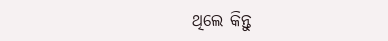ଥିଲେ କିନ୍ତୁ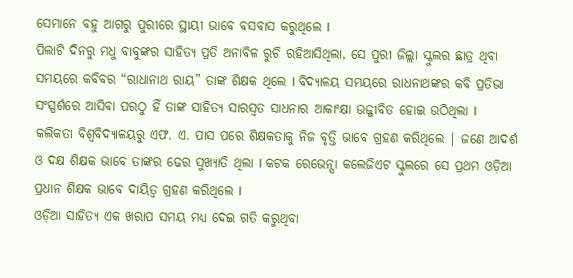ସେମାନେ ବହୁ ଆଗରୁ ପୁରୀରେ ସ୍ଥାୟୀ ଭାବେ ବସବାସ କରୁଥିଲେ I
ପିଲାଟି ଦିନରୁ ମଧୁ ବାବୁଙ୍କର ସାହିତ୍ୟ ପ୍ରତି ଅନାବିଳ ରୁଚି ରହିଆସିଥିଲା, ସେ ପୁରୀ ଜିଲ୍ଲା ସ୍କୁଲର ଛାତ୍ର ଥିବା ସମୟରେ କବିବର “ରାଧାନାଥ ରାୟ” ତାଙ୍କ ଶିକ୍ଷକ ଥିଲେ I ବିଦ୍ୟାଳୟ ସମୟରେ ରାଧନାଥଙ୍କର କବି ପ୍ରତିଭା ସଂସ୍ପର୍ଶରେ ଆସିବା ପରଠୁ ହିଁ ତାଙ୍କ ସାହିତ୍ୟ ସାରସ୍ୱତ ସାଧନାର ଆକାଂକ୍ଷା ଉଜ୍ଜୀବିତ ହୋଇ ଉଠିଥିଲା I
କଲିକତା ବିଶ୍ୱବିଦ୍ୟାଳୟରୁ ଏଫ. ଏ. ପାସ ପରେ ଶିକ୍ଷକତାକୁ ନିଜ ବୃତ୍ତି ଭାବେ ଗ୍ରହଣ କରିଥିଲେ | ଜଣେ ଆଦର୍ଶ ଓ ଦକ୍ଷ ଶିକ୍ଷକ ଭାବେ ତାଙ୍କର ଢେର ସୁଖ୍ୟାତି ଥିଲା I କଟକ ରେଭେନ୍ସା କଲେଜିଏଟ ସ୍କୁଲରେ ସେ ପ୍ରଥମ ଓଡ଼ିଆ ପ୍ରଧାନ ଶିକ୍ଷକ ଭାବେ ଦାୟିତ୍ୱ ଗ୍ରହଣ କରିଥିଲେ I
ଓଡ଼ିଆ ସାହିତ୍ୟ ଏକ ଖରାପ ସମୟ ମଧ୍ଯ ଦେଇ ଗତି କରୁଥିବା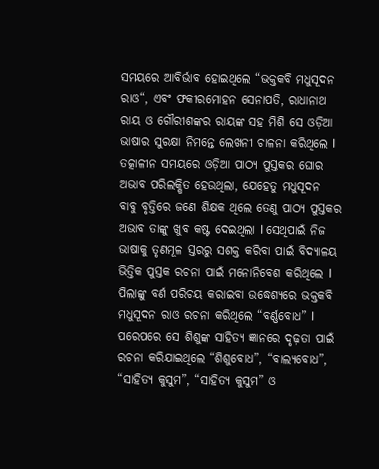ସମୟରେ ଆବିର୍ଭାବ ହୋଇଥିଲେ “ଭକ୍ତକବି ମଧୁସୂଦନ ରାଓ“, ଏବଂ ଫକୀରମୋହନ ସେନାପତି, ରାଧାନାଥ ରାୟ ଓ ଗୌରୀଶଙ୍କର ରାୟଙ୍କ ସହ ମିଶି ସେ ଓଡ଼ିଆ ଭାଷାର ସୁରକ୍ଷା ନିମନ୍ତେ ଲେଖନୀ ଚାଳନା କରିଥିଲେ I
ତତ୍କାଳୀନ ସମୟରେ ଓଡ଼ିଆ ପାଠ୍ୟ ପୁସ୍ତକର ଘୋର ଅଭାବ ପରିଲକ୍ଷିତ ହେଉଥିଲା, ଯେହେତୁ ମଧୁସୂଦନ ବାବୁ ବୃତ୍ତିରେ ଜଣେ ଶିକ୍ଷକ ଥିଲେ ତେଣୁ ପାଠ୍ୟ ପୁସ୍ତକର ଅଭାବ ତାଙ୍କୁ ଖୁବ କଷ୍ଟ ଦେଇଥିଲା I ସେଥିପାଇଁ ନିଜ ଭାଷାକୁ ତୃଣମୂଳ ସ୍ତରରୁ ସଶକ୍ତ କରିବା ପାଇଁ ବିଦ୍ୟାଳୟ ଭିତ୍ତିକ ପୁସ୍ତକ ରଚନା ପାଇଁ ମନୋନିବେଶ କରିଥିଲେ I
ପିଲାଙ୍କୁ ବର୍ଣ ପରିଚୟ କରାଇବା ଉଦ୍ଧେଶ୍ୟରେ ଭକ୍ତକବି ମଧୁସୂଦନ ରାଓ ରଚନା କରିଥିଲେ “ବର୍ଣ୍ଣବୋଧ” I ପରେପରେ ସେ ଶିଶୁଙ୍କ ସାହିତ୍ୟ ଜ୍ଞାନରେ ଦୃଢ଼ତା ପାଇଁ ରଚନା କରିଯାଇଥିଲେ “ଶିଶୁବୋଧ”, “ବାଲ୍ୟବୋଧ”, “ସାହିତ୍ୟ କୁସୁମ”, “ସାହିତ୍ୟ କୁସୁମ” ଓ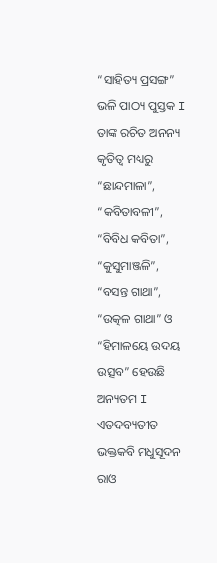“ସାହିତ୍ୟ ପ୍ରସଙ୍ଗ” ଭଳି ପାଠ୍ୟ ପୁସ୍ତକ I
ତାଙ୍କ ରଚିତ ଅନନ୍ୟ କୃତିତ୍ୱ ମଧ୍ୟରୁ “ଛାନ୍ଦମାଳା”, “କବିତାବଳୀ”, “ବିବିଧ କବିତା”, “କୁସୁମାଞ୍ଜଳି”, “ବସନ୍ତ ଗାଥା”, “ଉତ୍କଳ ଗାଥା” ଓ “ହିମାଳୟେ ଉଦୟ ଉତ୍ସବ” ହେଉଛି ଅନ୍ୟତମ I ଏତଦବ୍ୟତୀତ ଭକ୍ତକବି ମଧୁସୂଦନ ରାଓ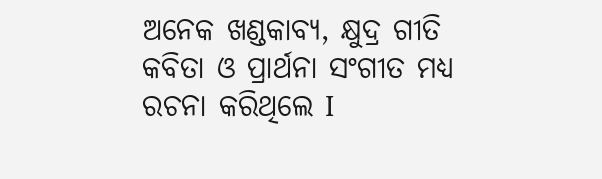ଅନେକ ଖଣ୍ଡକାବ୍ୟ, କ୍ଷୁଦ୍ର ଗୀତି କବିତା ଓ ପ୍ରାର୍ଥନା ସଂଗୀତ ମଧ୍ୟ ରଚନା କରିଥିଲେ I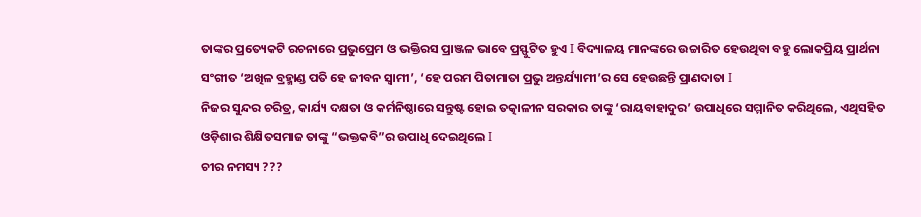ତାଙ୍କର ପ୍ରତ୍ୟେକଟି ରଚନାରେ ପ୍ରଭୁପ୍ରେମ ଓ ଭକ୍ତିରସ ପ୍ରାଞ୍ଜଳ ଭାବେ ପ୍ରସ୍ଫୁଟିତ ହୁଏ I ବିଦ୍ୟାଳୟ ମାନଙ୍କରେ ଉଚ୍ଚାରିତ ହେଉଥିବା ବହୁ ଲୋକପ୍ରିୟ ପ୍ରାର୍ଥନା ସଂଗୀତ ‘ଅଖିଳ ବ୍ରହ୍ମାଣ୍ଡ ପତି ହେ ଜୀବନ ସ୍ୱାମୀ’, ‘ହେ ପରମ ପିତାମାତା ପ୍ରଭୁ ଅନ୍ତର୍ଯ୍ୟାମୀ’ର ସେ ହେଉଛନ୍ତି ପ୍ରାଣଦାତା I
ନିଜର ସୁନ୍ଦର ଚରିତ୍ର, କାର୍ଯ୍ୟ ଦକ୍ଷତା ଓ କର୍ମନିଷ୍ଠାରେ ସନ୍ତୁଷ୍ଟ ହୋଇ ତତ୍କାଳୀନ ସରକାର ତାଙ୍କୁ ‘ରାୟବାହାଦୁର’ ଉପାଧିରେ ସମ୍ମାନିତ କରିଥିଲେ, ଏଥିସହିତ ଓଡ଼ିଶାର ଶିକ୍ଷିତସମାଜ ତାଙ୍କୁ “ଭକ୍ତକବି”ର ଉପାଧି ଦେଇଥିଲେ I
ଚୀର ନମସ୍ୟ ???